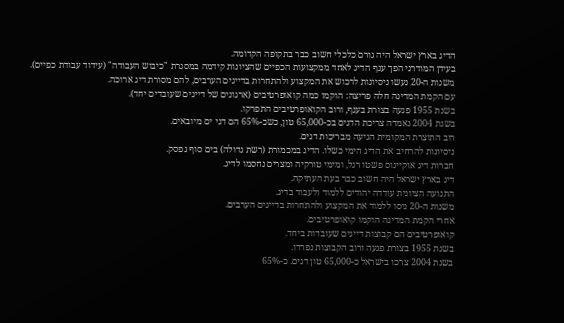הדיג בארץ ישראל היה גורם כלכלי חשוב כבר בתקופה הקדומה.
בעידן המודרני הפך ענף הדיג לאחד ממקצועות הכפיים שהציונות קידמה במסגרת "כיבוש העבודה" (עידוד עבודת כפיים).
משנות ה-20 נעשו ניסיונות לרכוש את המקצוע ולהתחרות בדייגים הערבים, להם מסורת דיג ארוכה.
עם הקמת המדינה חלה פריצה: הוקמו כמה קואופרטיבים (ארגונים של דייגים שעובדים יחד).
בשנת 1955 פגעה בצורת בענף, ורוב הקואופרטיבים התפרקו.
בשנת 2004 נאמדה צריכת הדגים בכ-65,000 טון, כשכ-65% הם דגי ים מיובאים.
רוב התוצרת המקומית הגיעה מבריכות דגים.
ניסיונות להרחיב את הדיג הימי כשלו. הדיג במכמורת (רשת גדולה) בים סוף נפסק.
חברות דיג אוקיינוס פשטו רגל, ומימי טורקיה ומצרים נחסמו לדיג.
דיג בארץ ישראל היה חשוב כבר בעת העתיקה.
התנועה הציונית עודדה יהודים ללמוד ולעבוד בדיג.
משנות ה-20 ניסו ללמוד את המקצוע ולהתחרות בדייגים הערבים.
אחרי הקמת המדינה הוקמו קואופרטיבים.
קואופרטיבים הם קבוצות דייגים שעובדות ביחד.
בשנת 1955 בצורת פגעה ורוב הקבוצות נפרדו.
בשנת 2004 צרכו בישראל כ-65,000 טון דגים. כ-65%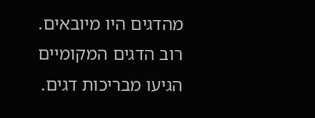מהדגים היו מיובאים.
רוב הדגים המקומיים הגיעו מבריכות דגים.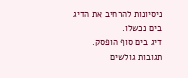ניסיונות להרחיב את הדיג בים נכשלו.
דיג בים סוף הופסק.
תגובות גולשים